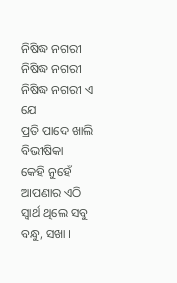ନିଷିଦ୍ଧ ନଗରୀ
ନିଷିଦ୍ଧ ନଗରୀ
ନିଷିଦ୍ଧ ନଗରୀ ଏ ଯେ
ପ୍ରତି ପାଦେ ଖାଲି ବିଭୀଷିକା
କେହି ନୁହେଁ ଆପଣାର ଏଠି
ସ୍ୱାର୍ଥ ଥିଲେ ସବୁ ବନ୍ଧୁ, ସଖା ।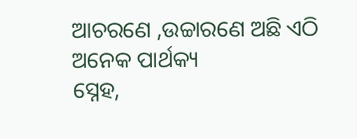ଆଚରଣେ ,ଉଚ୍ଚାରଣେ ଅଛି ଏଠି
ଅନେକ ପାର୍ଥକ୍ୟ
ସ୍ନେହ,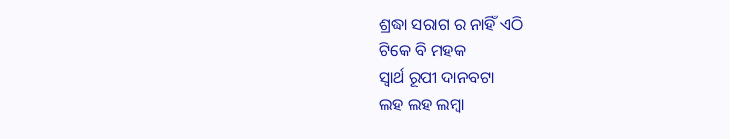ଶ୍ରଦ୍ଧା ସରାଗ ର ନାହିଁ ଏଠି
ଟିକେ ବି ମହକ
ସ୍ୱାର୍ଥ ରୂପୀ ଦାନବଟା
ଲହ ଲହ ଲମ୍ବା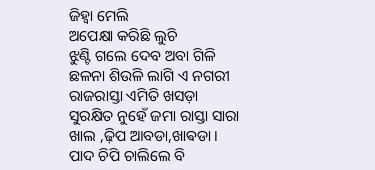ଜିହ୍ଵା ମେଲି
ଅପେକ୍ଷା କରିଛି ଲୁଚି
ଝୁଣ୍ଟି ଗଲେ ଦେବ ଅବା ଗିଳି
ଛଳନା ଶିଉଳି ଲାଗି ଏ ନଗରୀ
ରାଜରାସ୍ତା ଏମିତି ଖସଡ଼ା
ସୁରକ୍ଷିତ ନୁହେଁ ଜମା ରାସ୍ତା ସାରା
ଖାଲ ,ଢ଼ିପ ଆବଡା,ଖାଵଡା ।
ପାଦ ଚିପି ଚାଲିଲେ ବି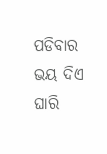ପଡିବାର
ଭୟ ଦିଏ ଘାରି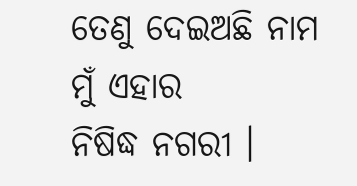ତେଣୁ ଦେଇଅଛି ନାମ ମୁଁ ଏହାର
ନିଷିଦ୍ଧ ନଗରୀ ।